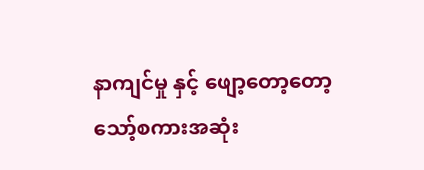နာကျင်မှု နှင့် ဖျော့တော့တော့
သော့်စကားအဆုံး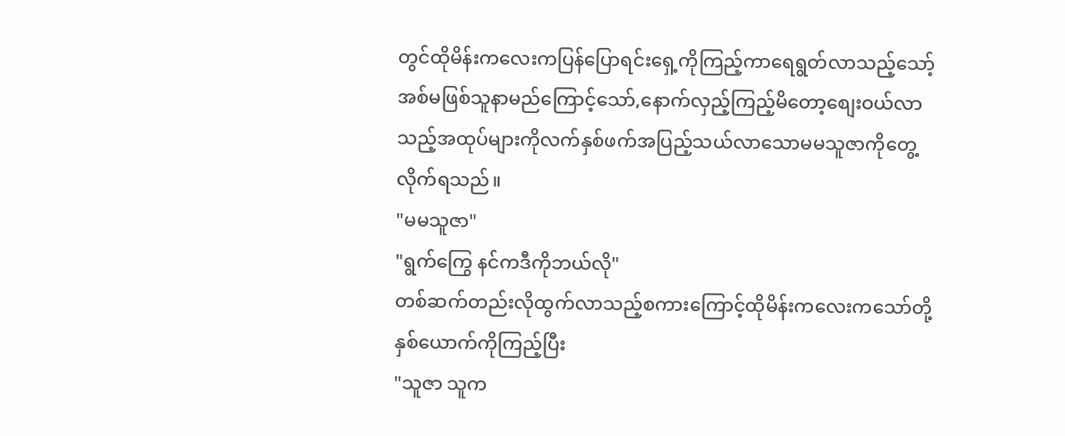တွင်ထိုမိန်းကလေးကပြန်ပြောရင်းရှေ့ကိုကြည့်ကာရေရွတ်လာသည့်သော့်အစ်မဖြစ်သူနာမည်ကြောင့်သော်,နောက်လှည့်ကြည့်မိတော့စျေးဝယ်လာသည့်အထုပ်များကိုလက်နှစ်ဖက်အပြည့်သယ်လာသောမမသူဇာကိုတွေ့လိုက်ရသည်။
"မမသူဇာ"
"ရွက်ကြွေ နင်ကဒီကိုဘယ်လို"
တစ်ဆက်တည်းလိုထွက်လာသည့်စကားကြောင့်ထိုမိန်းကလေးကသော်တို့နှစ်ယောက်ကိုကြည့်ပြီး
"သူဇာ သူက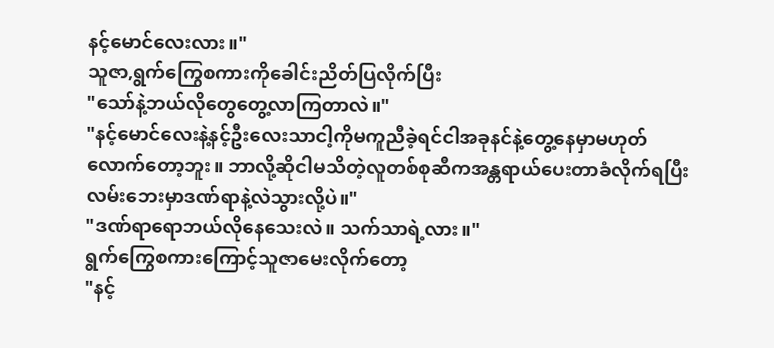နင့်မောင်လေးလား။"
သူဇာ,ရွက်ကြွေစကားကိုခေါင်းညိတ်ပြလိုက်ပြီး
"သော်နဲ့ဘယ်လိုတွေတွေ့လာကြတာလဲ။"
"နင့်မောင်လေးနဲ့နင့်ဦးလေးသာငါ့ကိုမကူညီခဲ့ရင်ငါအခုနင်နဲ့တွေ့နေမှာမဟုတ်လောက်တော့ဘူး။ ဘာလို့ဆိုငါမသိတဲ့လူတစ်စုဆီကအန္တရာယ်ပေးတာခံလိုက်ရပြီးလမ်းဘေးမှာဒဏ်ရာနဲ့လဲသွားလို့ပဲ။"
"ဒဏ်ရာရောဘယ်လိုနေသေးလဲ။ သက်သာရဲ့လား။"
ရွက်ကြွေစကားကြောင့်သူဇာမေးလိုက်တော့
"နင့်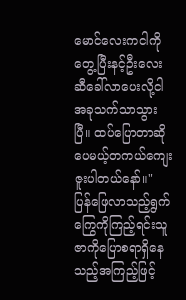မောင်လေးကငါကိုတွေ့ပြီးနင့်ဦးလေးဆီခေါ်လာပေးလို့ငါအခုသက်သာသွားပြီ။ ထပ်ပြောတာဆိုပေမယ့်တကယ်ကျေးဇူးပါတယ်နော်။"
ပြန်ဖြေလာသည့်ရွက်ကြွေကိုကြည့်ရင်းသူဇာကိုပြောစရာရှိနေသည့်အကြည့်ဖြင့်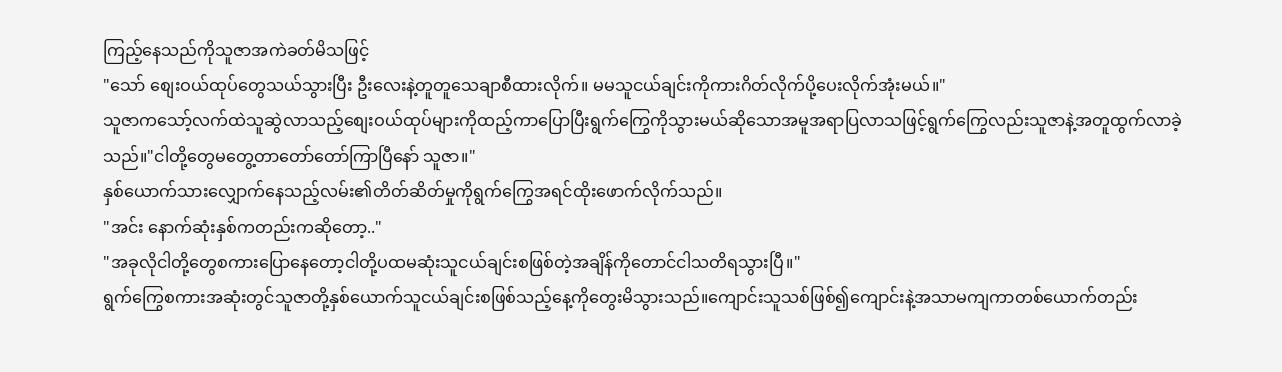ကြည့်နေသည်ကိုသူဇာအကဲခတ်မိသဖြင့်
"သော် စျေးဝယ်ထုပ်တွေသယ်သွားပြီး ဦးလေးနဲ့တူတူသေချာစီထားလိုက်။ မမသူငယ်ချင်းကိုကားဂိတ်လိုက်ပို့ပေးလိုက်အုံးမယ်။"
သူဇာကသော့်လက်ထဲသူဆွဲလာသည့်စျေးဝယ်ထုပ်များကိုထည့်ကာပြောပြီးရွက်ကြွေကိုသွားမယ်ဆိုသောအမူအရာပြလာသဖြင့်ရွက်ကြွေလည်းသူဇာနဲ့အတူထွက်လာခဲ့သည်။"ငါတို့တွေမတွေ့တာတော်တော်ကြာပြီနော် သူဇာ။"
နှစ်ယောက်သားလျှောက်နေသည့်လမ်း၏တိတ်ဆိတ်မှုကိုရွက်ကြွေအရင်ထိုးဖောက်လိုက်သည်။
"အင်း နောက်ဆုံးနှစ်ကတည်းကဆိုတော့.."
"အခုလိုငါတို့တွေစကားပြောနေတော့ငါတို့ပထမဆုံးသူငယ်ချင်းစဖြစ်တဲ့အချိန်ကိုတောင်ငါသတိရသွားပြီ။"
ရွက်ကြွေစကားအဆုံးတွင်သူဇာတို့နှစ်ယောက်သူငယ်ချင်းစဖြစ်သည့်နေ့ကိုတွေးမိသွားသည်။ကျောင်းသူသစ်ဖြစ်၍ကျောင်းနဲ့အသာမကျကာတစ်ယောက်တည်း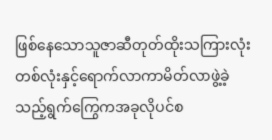ဖြစ်နေသောသူဇာဆီတုတ်ထိုးသကြားလုံးတစ်လုံးနှင့်ရောက်လာကာမိတ်လာဖွဲ့ခဲ့သည့်ရွက်ကြွေကအခုလိုပင်စ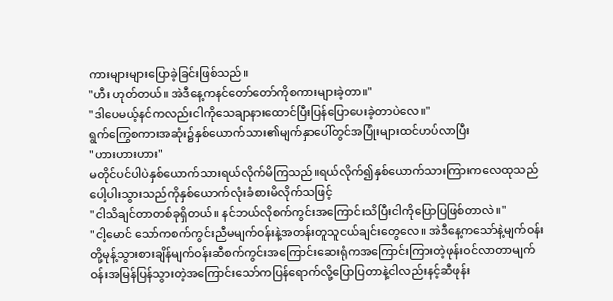ကားများများပြောခဲ့ခြင်းဖြစ်သည်။
"ဟီး ဟုတ်တယ်။ အဲဒီနေ့ကနင်တော်တော်ကိုစကားများခဲ့တာ။"
"ဒါပေမယ့်နင်ကလည်းငါကိုသေချာနားထောင်ပြီးပြန်ပြောပေးခဲ့တာပဲလေ။"
ရွက်ကြွေစကားအဆုံး၌နှစ်ယောက်သား၏မျက်နှာပေါ်တွင်အပြုံးများထင်ဟပ်လာပြီး
"ဟားဟားဟား"
မတိုင်ပင်ပါပဲနှစ်ယောက်သားရယ်လိုက်မိကြသည်။ရယ်လိုက်၍နှစ်ယောက်သားကြားကလေထုသည်ပေါ့ပါးသွားသည်ကိုနှစ်ယောက်လုံးခံစားမိလိုက်သဖြင့်
"ငါသိချင်တာတစ်ခုရှိတယ်။ နင်ဘယ်လိုစက်ကွင်းအကြောင်းသိပြီးငါကိုပြောပြဖြစ်တာလဲ။"
"ငါ့မောင် သော်ကစက်ကွင်းညီမမျက်ဝန်းနဲ့အတန်းတူသူငယ်ချင်းတွေလေ။ အဲဒီနေ့ကသော်နဲ့မျက်ဝန်းတို့မုန့်သွားစားချိန်မျက်ဝန်းဆီစက်ကွင်းအကြောင်းဆေးရုံကအကြောင်းကြားတဲ့ဖုန်းဝင်လာတာမျက်ဝန်းအမြန်ပြန်သွားတဲ့အကြောင်းသော်ကပြန်ရောက်လို့ပြောပြတာနဲ့ငါလည်းနင့်ဆီဖုန်း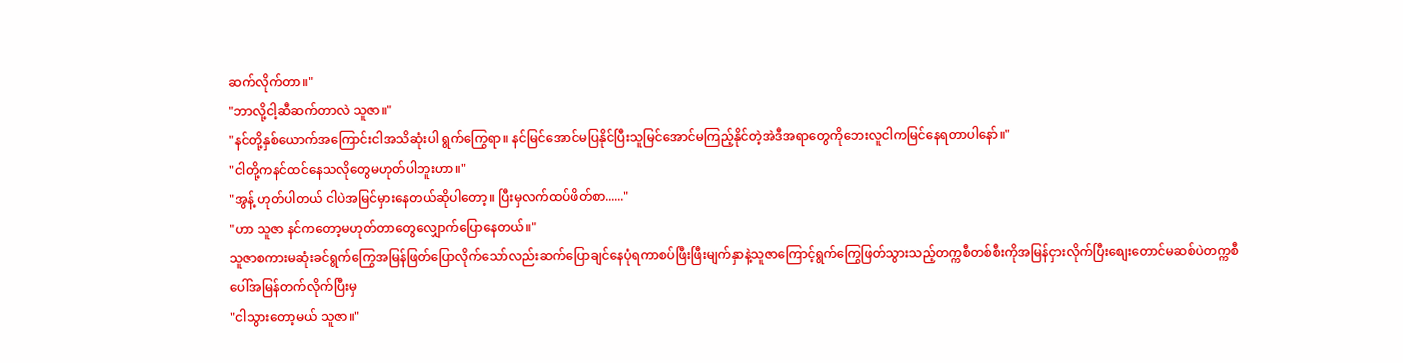ဆက်လိုက်တာ။"
"ဘာလို့ငါ့ဆီဆက်တာလဲ သူဇာ။"
"နင်တို့နှစ်ယောက်အကြောင်းငါအသိဆုံးပါ ရွက်ကြွေရာ။ နင်မြင်အောင်မပြနိုင်ပြီးသူမြင်အောင်မကြည့်နိုင်တဲ့အဲဒီအရာတွေကိုဘေးလူငါကမြင်နေရတာပါနော်။"
"ငါတို့ကနင်ထင်နေသလိုတွေမဟုတ်ပါဘူးဟာ။"
"အွန့် ဟုတ်ပါတယ် ငါပဲအမြင်မှားနေတယ်ဆိုပါတော့။ ပြီးမှလက်ထပ်ဖိတ်စာ......"
"ဟာ သူဇာ နင်ကတော့မဟုတ်တာတွေလျှောက်ပြောနေတယ်။"
သူဇာစကားမဆုံးခင်ရွက်ကြွေအမြန်ဖြတ်ပြောလိုက်သော်လည်းဆက်ပြောချင်နေပုံရကာစပ်ဖြီးဖြီးမျက်နှာနဲ့သူဇာကြောင့်ရွက်ကြွေဖြတ်သွားသည့်တက္ကစီတစ်စီးကိုအမြန်ငှားလိုက်ပြီးစျေးတောင်မဆစ်ပဲတက္ကစီပေါ်အမြန်တက်လိုက်ပြီးမှ
"ငါသွားတော့မယ် သူဇာ။"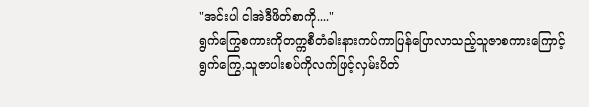"အင်းပါ ငါအဲဒီဖိတ်စာကို...."
ရွက်ကြွေစကားကိုတက္ကစီတံခါးနားကပ်ကာပြန်ပြောလာသည့်သူဇာစကားကြောင့်ရွက်ကြွေ,သူဇာပါးစပ်ကိုလက်ဖြင့်လှမ်းပိတ်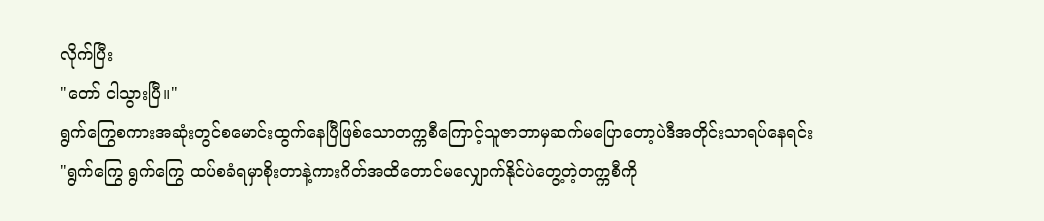လိုက်ပြီး
"တော် ငါသွားပြီ။"
ရွက်ကြွေစကားအဆုံးတွင်စမောင်းထွက်နေပြီဖြစ်သောတက္ကစီကြောင့်သူဇာဘာမှဆက်မပြောတော့ပဲဒီအတိုင်းသာရပ်နေရင်း
"ရွက်ကြွေ ရွက်ကြွေ ထပ်စခံရမှာစိုးတာနဲ့ကားဂိတ်အထိတောင်မလျှောက်နိုင်ပဲတွေ့တဲ့တက္ကစီကို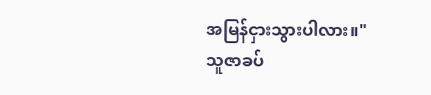အမြန်ငှားသွားပါလား။"
သူဇာခပ်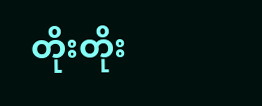တိုးတိုး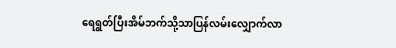ရေရွတ်ပြီးအိမ်ဘက်သို့သာပြန်လမ်းလျှောက်လာ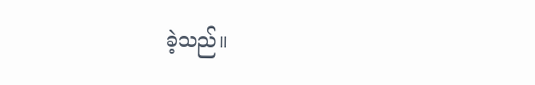ခဲ့သည်။